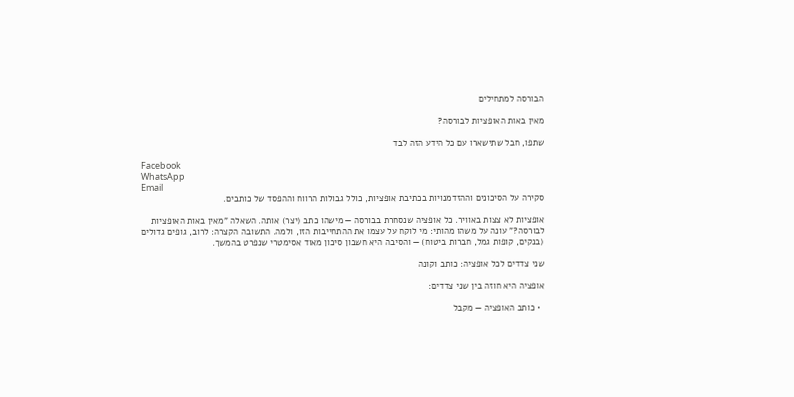הבורסה למתחילים

מאין באות האופציות לבורסה?

שתפו, חבל שתישארו עם כל הידע הזה לבד

Facebook
WhatsApp
Email
סקירה על הסיכונים וההזדמנויות בכתיבת אופציות, כולל גבולות הרווח וההפסד של כותבים.

אופציות לא צצות באוויר. כל אופציה שנסחרת בבורסה — מישהו כתב (יצר) אותה. השאלה "מאין באות האופציות לבורסה?" עונה על משהו מהותי: מי לוקח על עצמו את ההתחייבות הזו, ולמה. התשובה הקצרה: לרוב, גופים גדולים (בנקים, קופות גמל, חברות ביטוח) — והסיבה היא חשבון סיכון מאוד אסימטרי שנפרט בהמשך.

שני צדדים לכל אופציה: כותב וקונה

אופציה היא חוזה בין שני צדדים:

  • כותב האופציה — מקבל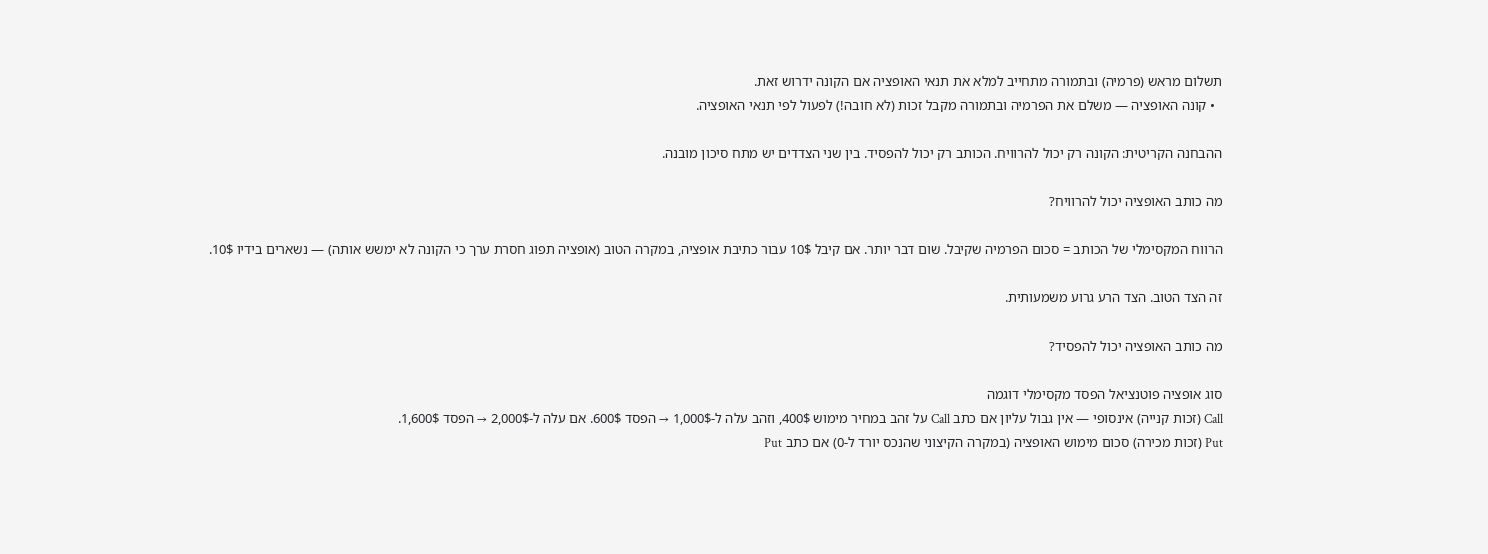תשלום מראש (פרמיה) ובתמורה מתחייב למלא את תנאי האופציה אם הקונה ידרוש זאת.
  • קונה האופציה — משלם את הפרמיה ובתמורה מקבל זכות (לא חובה!) לפעול לפי תנאי האופציה.

ההבחנה הקריטית: הקונה רק יכול להרוויח. הכותב רק יכול להפסיד. בין שני הצדדים יש מתח סיכון מובנה.

מה כותב האופציה יכול להרוויח?

הרווח המקסימלי של הכותב = סכום הפרמיה שקיבל. שום דבר יותר. אם קיבל 10$ עבור כתיבת אופציה, במקרה הטוב (אופציה תפוג חסרת ערך כי הקונה לא ימשש אותה) — נשארים בידיו 10$.

זה הצד הטוב. הצד הרע גרוע משמעותית.

מה כותב האופציה יכול להפסיד?

סוג אופציה פוטנציאל הפסד מקסימלי דוגמה
Call (זכות קנייה) אינסופי — אין גבול עליון אם כתב Call על זהב במחיר מימוש 400$, וזהב עלה ל-1,000$ → הפסד 600$. אם עלה ל-2,000$ → הפסד 1,600$.
Put (זכות מכירה) סכום מימוש האופציה (במקרה הקיצוני שהנכס יורד ל-0) אם כתב Put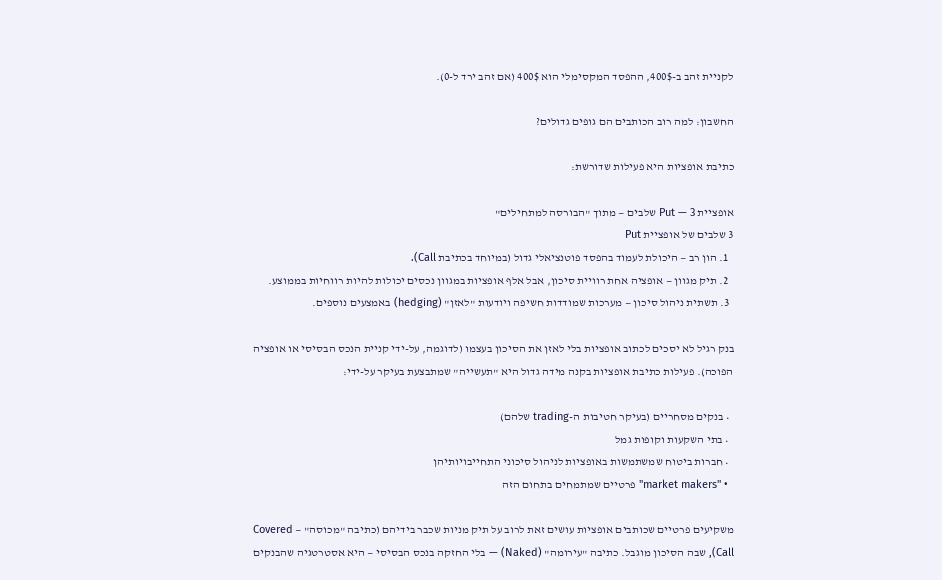לקניית זהב ב-400$, ההפסד המקסימלי הוא 400$ (אם זהב ירד ל-0).

החשבון: למה רוב הכותבים הם גופים גדולים?

כתיבת אופציות היא פעילות שדורשת:

אופציית Put — 3 שלבים — מתוך "הבורסה למתחילים"
3 שלבים של אופציית Put
  1. הון רב — היכולת לעמוד בהפסד פוטנציאלי גדול (במיוחד בכתיבת Call).
  2. תיק מגוון — אופציה אחת רוויית סיכון, אבל אלף אופציות במגוון נכסים יכולות להיות רווחיות בממוצע.
  3. תשתית ניהול סיכון — מערכות שמודדות חשיפה ויודעות "לאזן" (hedging) באמצעים נוספים.

בנק רגיל לא יסכים לכתוב אופציות בלי לאזן את הסיכון בעצמו (לדוגמה, על-ידי קניית הנכס הבסיסי או אופציה הפוכה). פעילות כתיבת אופציות בקנה מידה גדול היא "תעשייה" שמתבצעת בעיקר על-ידי:

  • בנקים מסחריים (בעיקר חטיבות ה-trading שלהם)
  • בתי השקעות וקופות גמל
  • חברות ביטוח שמשתמשות באופציות לניהול סיכוני התחייבויותיהן
  • "market makers" פרטיים שמתמחים בתחום הזה

משקיעים פרטיים שכותבים אופציות עושים זאת לרוב על תיק מניות שכבר בידיהם (כתיבה "מכוסה" — Covered Call), שבה הסיכון מוגבל. כתיבה "עירומה" (Naked) — בלי החזקה בנכס הבסיסי — היא אסטרטגיה שהבנקים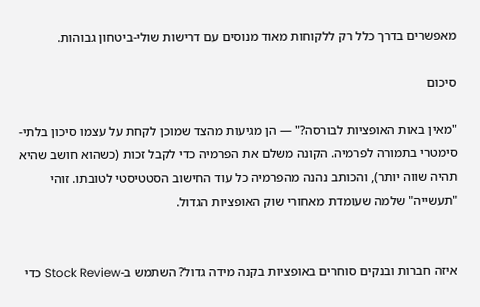מאפשרים בדרך כלל רק ללקוחות מאוד מנוסים עם דרישות שולי-ביטחון גבוהות.

סיכום

"מאין באות האופציות לבורסה?" — הן מגיעות מהצד שמוכן לקחת על עצמו סיכון בלתי-סימטרי בתמורה לפרמיה. הקונה משלם את הפרמיה כדי לקבל זכות (כשהוא חושב שהיא תהיה שווה יותר), והכותב נהנה מהפרמיה כל עוד החישוב הסטטיסטי לטובתו. זוהי "תעשייה" שלמה שעומדת מאחורי שוק האופציות הגדול.


איזה חברות ובנקים סוחרים באופציות בקנה מידה גדול? השתמש ב-Stock Review כדי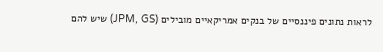לראות נתונים פיננסיים של בנקים אמריקאיים מובילים (JPM, GS) שיש להם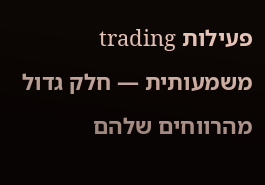פעילות trading משמעותית — חלק גדול מהרווחים שלהם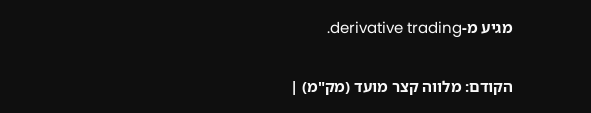מגיע מ-derivative trading.

הקודם: מלווה קצר מועד (מק"מ) |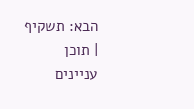הבא: תשקיף | תוכן עניינים